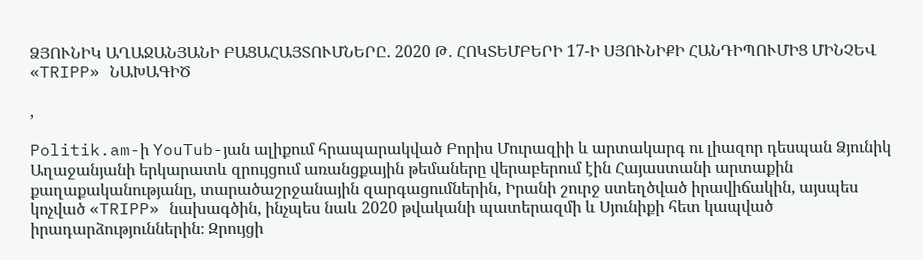ՁՅՈՒՆԻԿ ԱՂԱՋԱՆՅԱՆԻ ԲԱՑԱՀԱՅՏՈՒՄՆԵՐԸ. 2020 Թ․ ՀՈԿՏԵՄԲԵՐԻ 17-Ի ՍՅՈՒՆԻՔԻ ՀԱՆԴԻՊՈՒՄԻՑ ՄԻՆՉԵՎ «TRIPP» ՆԱԽԱԳԻԾ

,

Politik.am-ի YouTub-յան ալիքում հրապարակված Բորիս Մուրազիի և արտակարգ ու լիազոր դեսպան Ձյունիկ Աղաջանյանի երկարատև զրույցում առանցքային թեմաները վերաբերում էին Հայաստանի արտաքին քաղաքականությանը, տարածաշրջանային զարգացումներին, Իրանի շուրջ ստեղծված իրավիճակին, այսպես կոչված «TRIPP» նախագծին, ինչպես նաև 2020 թվականի պատերազմի և Սյունիքի հետ կապված իրադարձություններին։ Զրույցի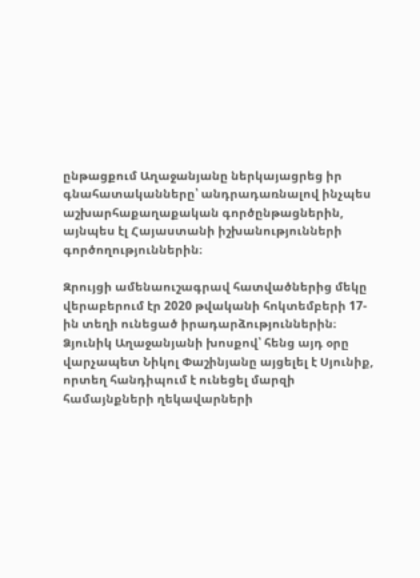ընթացքում Աղաջանյանը ներկայացրեց իր գնահատականները՝ անդրադառնալով ինչպես աշխարհաքաղաքական գործընթացներին, այնպես էլ Հայաստանի իշխանությունների գործողություններին։

Զրույցի ամենաուշագրավ հատվածներից մեկը վերաբերում էր 2020 թվականի հոկտեմբերի 17-ին տեղի ունեցած իրադարձություններին։ Ձյունիկ Աղաջանյանի խոսքով՝ հենց այդ օրը վարչապետ Նիկոլ Փաշինյանը այցելել է Սյունիք, որտեղ հանդիպում է ունեցել մարզի համայնքների ղեկավարների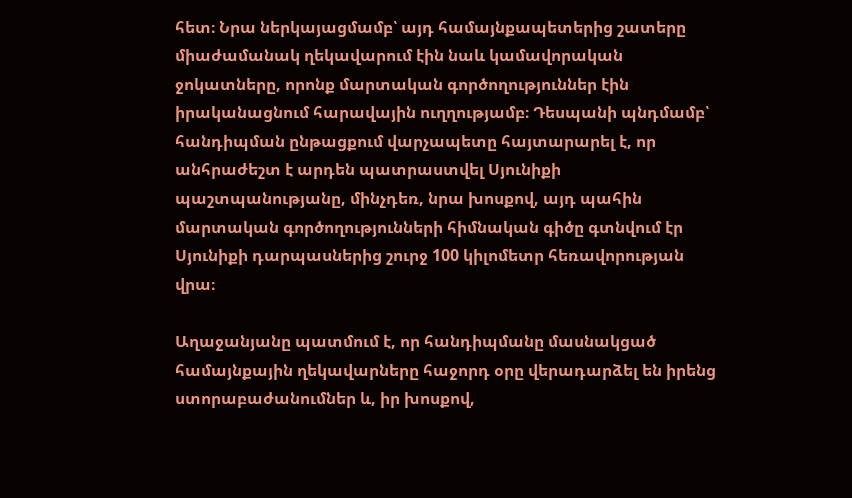հետ։ Նրա ներկայացմամբ՝ այդ համայնքապետերից շատերը միաժամանակ ղեկավարում էին նաև կամավորական ջոկատները, որոնք մարտական գործողություններ էին իրականացնում հարավային ուղղությամբ։ Դեսպանի պնդմամբ՝ հանդիպման ընթացքում վարչապետը հայտարարել է, որ անհրաժեշտ է արդեն պատրաստվել Սյունիքի պաշտպանությանը, մինչդեռ, նրա խոսքով, այդ պահին մարտական գործողությունների հիմնական գիծը գտնվում էր Սյունիքի դարպասներից շուրջ 100 կիլոմետր հեռավորության վրա։

Աղաջանյանը պատմում է, որ հանդիպմանը մասնակցած համայնքային ղեկավարները հաջորդ օրը վերադարձել են իրենց ստորաբաժանումներ և, իր խոսքով,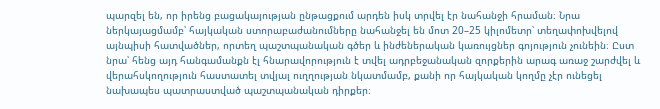պարզել են, որ իրենց բացակայության ընթացքում արդեն իսկ տրվել էր նահանջի հրաման։ Նրա ներկայացմամբ՝ հայկական ստորաբաժանումները նահանջել են մոտ 20–25 կիլոմետր՝ տեղափոխվելով այնպիսի հատվածներ, որտեղ պաշտպանական գծեր և ինժեներական կառույցներ գոյություն չունեին։ Ըստ նրա՝ հենց այդ հանգամանքն էլ հնարավորություն է տվել ադրբեջանական զորքերին արագ առաջ շարժվել և վերահսկողություն հաստատել տվյալ ուղղության նկատմամբ, քանի որ հայկական կողմը չէր ունեցել նախապես պատրաստված պաշտպանական դիրքեր։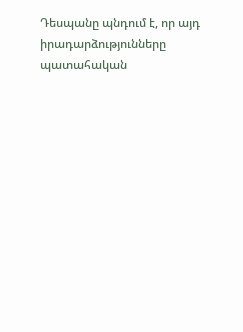Դեսպանը պնդում է, որ այդ իրադարձությունները պատահական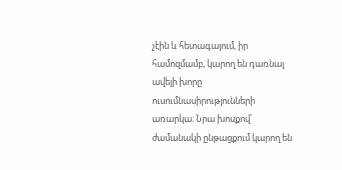չէին և հետագայում, իր համոզմամբ, կարող են դառնալ ավելի խորը ուսումնասիրությունների առարկա։ Նրա խոսքով՝ ժամանակի ընթացքում կարող են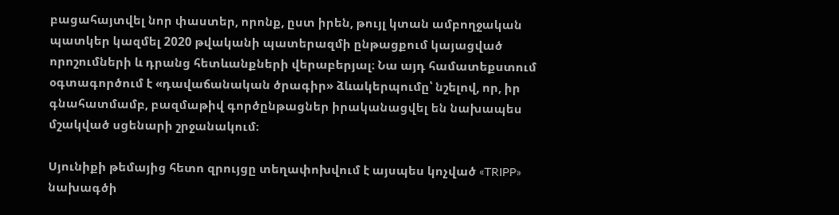բացահայտվել նոր փաստեր, որոնք, ըստ իրեն, թույլ կտան ամբողջական պատկեր կազմել 2020 թվականի պատերազմի ընթացքում կայացված որոշումների և դրանց հետևանքների վերաբերյալ։ Նա այդ համատեքստում օգտագործում է «դավաճանական ծրագիր» ձևակերպումը՝ նշելով, որ, իր գնահատմամբ, բազմաթիվ գործընթացներ իրականացվել են նախապես մշակված սցենարի շրջանակում։

Սյունիքի թեմայից հետո զրույցը տեղափոխվում է այսպես կոչված «TRIPP» նախագծի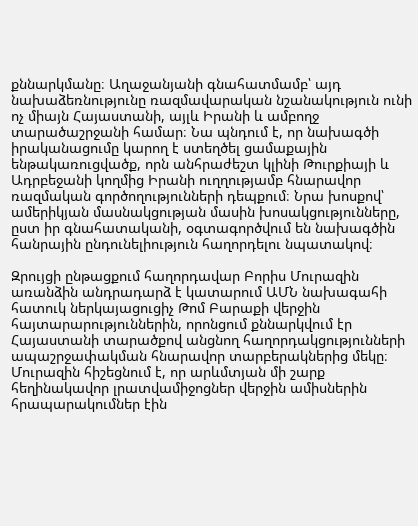քննարկմանը։ Աղաջանյանի գնահատմամբ՝ այդ նախաձեռնությունը ռազմավարական նշանակություն ունի ոչ միայն Հայաստանի, այլև Իրանի և ամբողջ տարածաշրջանի համար։ Նա պնդում է, որ նախագծի իրականացումը կարող է ստեղծել ցամաքային ենթակառուցվածք, որն անհրաժեշտ կլինի Թուրքիայի և Ադրբեջանի կողմից Իրանի ուղղությամբ հնարավոր ռազմական գործողությունների դեպքում։ Նրա խոսքով՝ ամերիկյան մասնակցության մասին խոսակցությունները, ըստ իր գնահատականի, օգտագործվում են նախագծին հանրային ընդունելիություն հաղորդելու նպատակով։

Զրույցի ընթացքում հաղորդավար Բորիս Մուրազին առանձին անդրադարձ է կատարում ԱՄՆ նախագահի հատուկ ներկայացուցիչ Թոմ Բարաքի վերջին հայտարարություններին, որոնցում քննարկվում էր Հայաստանի տարածքով անցնող հաղորդակցությունների ապաշրջափակման հնարավոր տարբերակներից մեկը։ Մուրազին հիշեցնում է, որ արևմտյան մի շարք հեղինակավոր լրատվամիջոցներ վերջին ամիսներին հրապարակումներ էին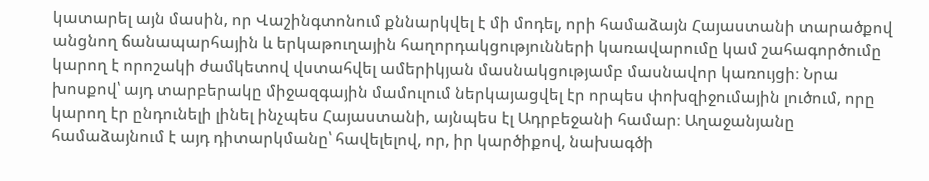կատարել այն մասին, որ Վաշինգտոնում քննարկվել է մի մոդել, որի համաձայն Հայաստանի տարածքով անցնող ճանապարհային և երկաթուղային հաղորդակցությունների կառավարումը կամ շահագործումը կարող է որոշակի ժամկետով վստահվել ամերիկյան մասնակցությամբ մասնավոր կառույցի։ Նրա խոսքով՝ այդ տարբերակը միջազգային մամուլում ներկայացվել էր որպես փոխզիջումային լուծում, որը կարող էր ընդունելի լինել ինչպես Հայաստանի, այնպես էլ Ադրբեջանի համար։ Աղաջանյանը համաձայնում է այդ դիտարկմանը՝ հավելելով, որ, իր կարծիքով, նախագծի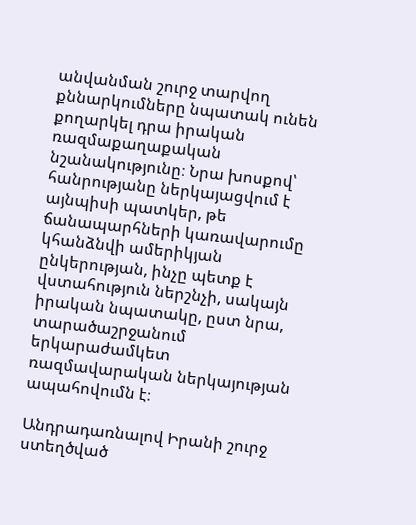անվանման շուրջ տարվող քննարկումները նպատակ ունեն քողարկել դրա իրական ռազմաքաղաքական նշանակությունը։ Նրա խոսքով՝ հանրությանը ներկայացվում է այնպիսի պատկեր, թե ճանապարհների կառավարումը կհանձնվի ամերիկյան ընկերության, ինչը պետք է վստահություն ներշնչի, սակայն իրական նպատակը, ըստ նրա, տարածաշրջանում երկարաժամկետ ռազմավարական ներկայության ապահովումն է։

Անդրադառնալով Իրանի շուրջ ստեղծված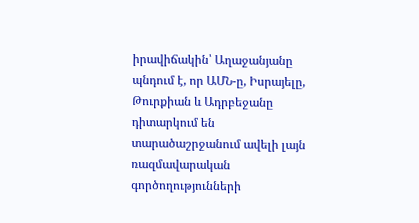իրավիճակին՝ Աղաջանյանը պնդում է, որ ԱՄՆ-ը, Իսրայելը, Թուրքիան և Ադրբեջանը դիտարկում են տարածաշրջանում ավելի լայն ռազմավարական գործողությունների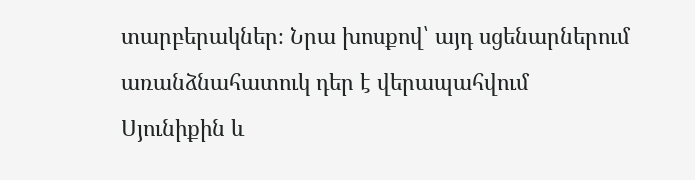տարբերակներ։ Նրա խոսքով՝ այդ սցենարներում առանձնահատուկ դեր է վերապահվում Սյունիքին և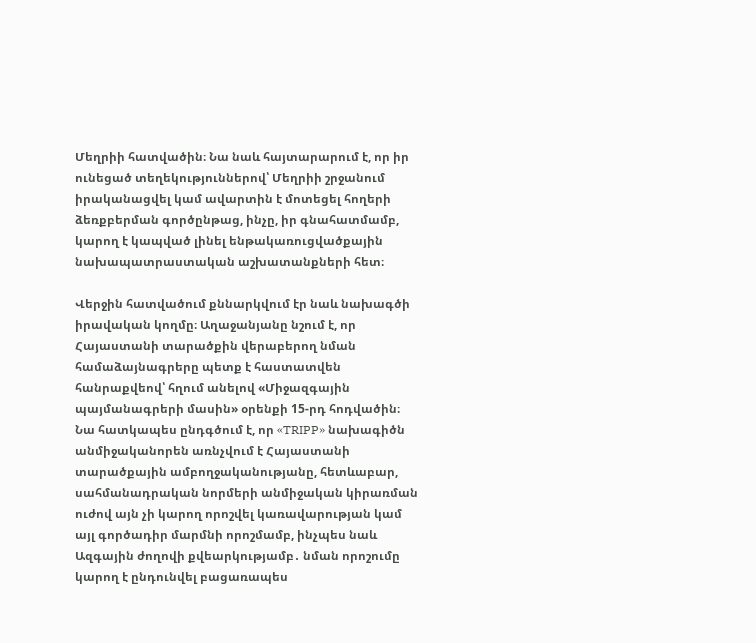Մեղրիի հատվածին։ Նա նաև հայտարարում է, որ իր ունեցած տեղեկություններով՝ Մեղրիի շրջանում իրականացվել կամ ավարտին է մոտեցել հողերի ձեռքբերման գործընթաց, ինչը, իր գնահատմամբ, կարող է կապված լինել ենթակառուցվածքային նախապատրաստական աշխատանքների հետ։

Վերջին հատվածում քննարկվում էր նաև նախագծի իրավական կողմը։ Աղաջանյանը նշում է, որ Հայաստանի տարածքին վերաբերող նման համաձայնագրերը պետք է հաստատվեն հանրաքվեով՝ հղում անելով «Միջազգային պայմանագրերի մասին» օրենքի 15-րդ հոդվածին։ Նա հատկապես ընդգծում է, որ «TRIPP» նախագիծն անմիջականորեն առնչվում է Հայաստանի տարածքային ամբողջականությանը, հետևաբար, սահմանադրական նորմերի անմիջական կիրառման ուժով այն չի կարող որոշվել կառավարության կամ այլ գործադիր մարմնի որոշմամբ, ինչպես նաև Ազգային ժողովի քվեարկությամբ․ նման որոշումը կարող է ընդունվել բացառապես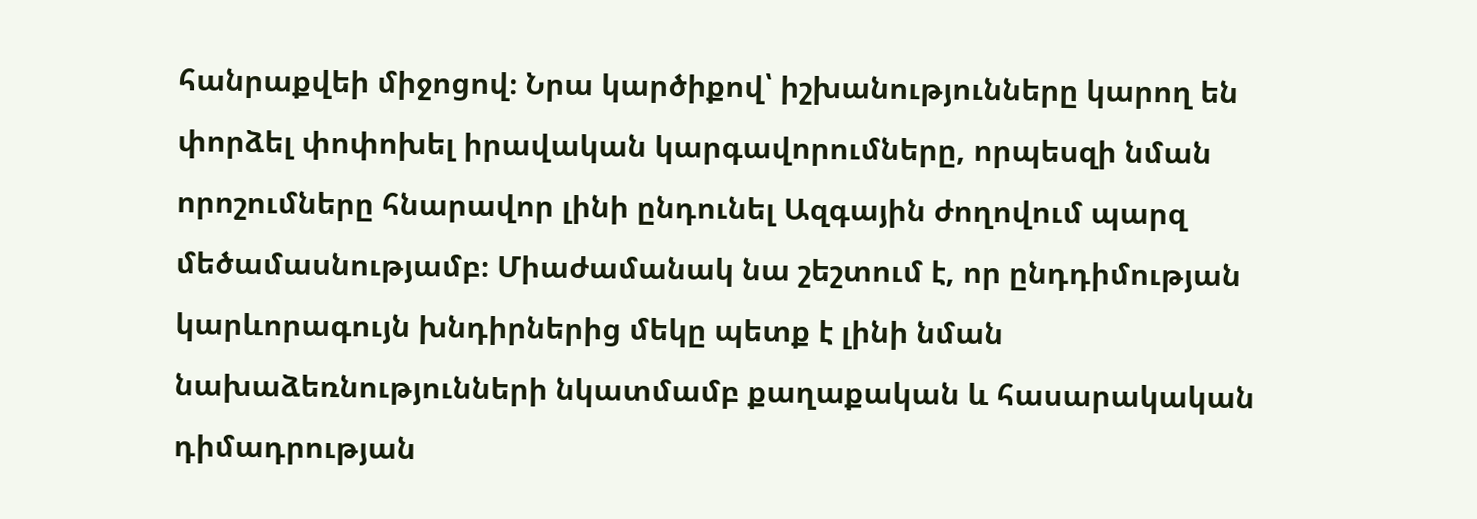հանրաքվեի միջոցով։ Նրա կարծիքով՝ իշխանությունները կարող են փորձել փոփոխել իրավական կարգավորումները, որպեսզի նման որոշումները հնարավոր լինի ընդունել Ազգային ժողովում պարզ մեծամասնությամբ։ Միաժամանակ նա շեշտում է, որ ընդդիմության կարևորագույն խնդիրներից մեկը պետք է լինի նման նախաձեռնությունների նկատմամբ քաղաքական և հասարակական դիմադրության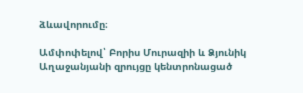ձևավորումը։

Ամփոփելով՝ Բորիս Մուրազիի և Ձյունիկ Աղաջանյանի զրույցը կենտրոնացած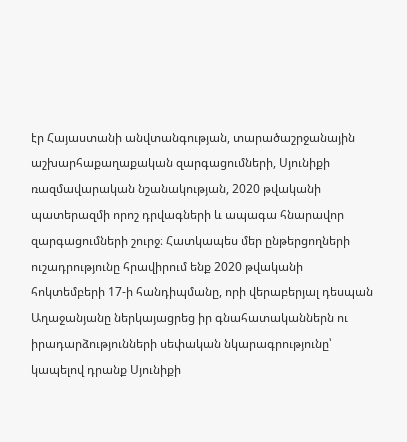էր Հայաստանի անվտանգության, տարածաշրջանային աշխարհաքաղաքական զարգացումների, Սյունիքի ռազմավարական նշանակության, 2020 թվականի պատերազմի որոշ դրվագների և ապագա հնարավոր զարգացումների շուրջ։ Հատկապես մեր ընթերցողների ուշադրությունը հրավիրում ենք 2020 թվականի հոկտեմբերի 17-ի հանդիպմանը, որի վերաբերյալ դեսպան Աղաջանյանը ներկայացրեց իր գնահատականներն ու իրադարձությունների սեփական նկարագրությունը՝ կապելով դրանք Սյունիքի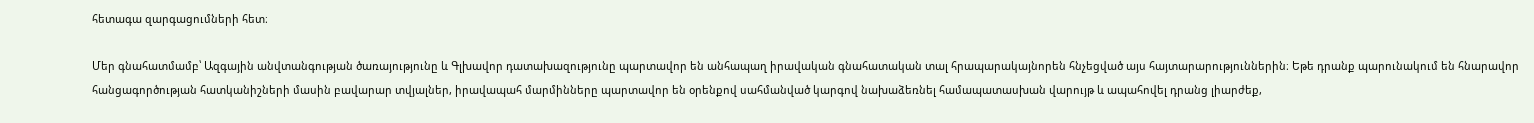հետագա զարգացումների հետ։

Մեր գնահատմամբ՝ Ազգային անվտանգության ծառայությունը և Գլխավոր դատախազությունը պարտավոր են անհապաղ իրավական գնահատական տալ հրապարակայնորեն հնչեցված այս հայտարարություններին։ Եթե դրանք պարունակում են հնարավոր հանցագործության հատկանիշների մասին բավարար տվյալներ, իրավապահ մարմինները պարտավոր են օրենքով սահմանված կարգով նախաձեռնել համապատասխան վարույթ և ապահովել դրանց լիարժեք,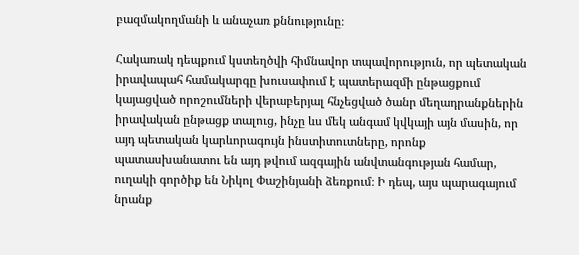բազմակողմանի և անաչառ քննությունը։

Հակառակ դեպքում կստեղծվի հիմնավոր տպավորություն, որ պետական իրավապահ համակարգը խուսափում է պատերազմի ընթացքում կայացված որոշումների վերաբերյալ հնչեցված ծանր մեղադրանքներին իրավական ընթացք տալուց, ինչը ևս մեկ անգամ կվկայի այն մասին, որ այդ պետական կարևորագույն ինստիտուտները, որոնք պատասխանատու են այդ թվում ազգային անվտանգության համար, ուղակի գործիք են Նիկոլ Փաշինյանի ձեռքում։ Ի դեպ, այս պարագայում նրանք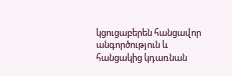կցուցաբերեն հանցավոր անգործություն և հանցակից կդառնան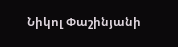Նիկոլ Փաշինյանի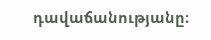դավաճանությանը։